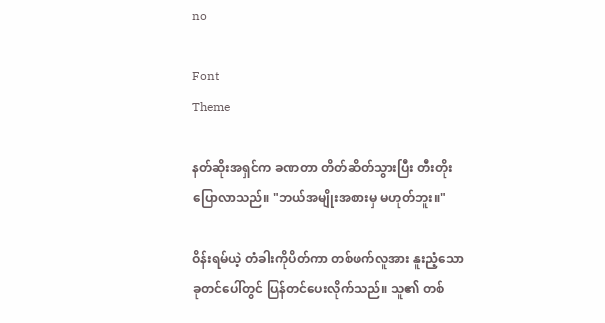no

Font
Theme

နတ်ဆိုးအရှင်က ခဏတာ တိတ်ဆိတ်သွားပြီး တီးတိုးပြောလာသည်။ "ဘယ်အမျိုးအစားမှ မဟုတ်ဘူး။"

ဝိန်းရမ်ယဲ့ တံခါးကိုပိတ်ကာ တစ်ဖက်လူအား နူးညံ့သော ခုတင်ပေါ်တွင် ပြန်တင်ပေးလိုက်သည်။ သူ၏ တစ်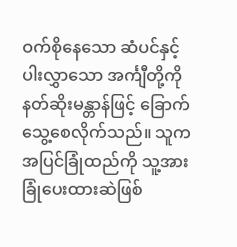ဝက်စိုနေသော ဆံပင်နှင့် ပါးလွှာသော အင်္ကျီတို့ကို နတ်ဆိုးမန္တာန်ဖြင့် ခြောက်သွေ့စေလိုက်သည်။ သူက အပြင်ခြုံထည်ကို သူ့အားခြုံပေးထားဆဲဖြစ်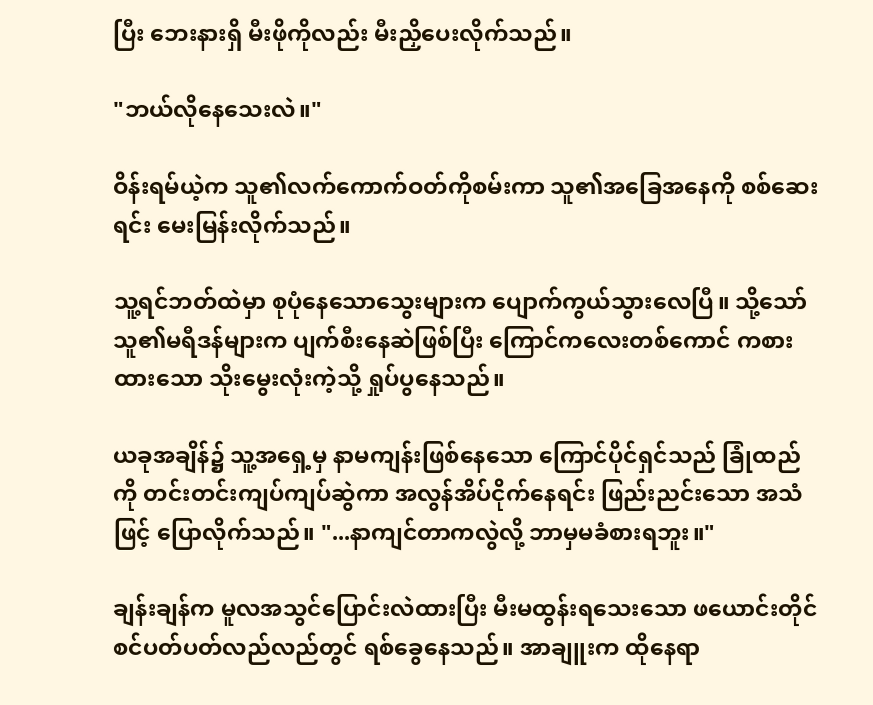ပြီး ဘေးနားရှိ မီးဖိုကိုလည်း မီးညှိပေးလိုက်သည်။

"ဘယ်လိုနေသေးလဲ။"

ဝိန်းရမ်ယဲ့က သူ၏လက်ကောက်ဝတ်ကိုစမ်းကာ သူ၏အခြေအနေကို စစ်ဆေးရင်း မေးမြန်းလိုက်သည်။

သူ့ရင်ဘတ်ထဲမှာ စုပုံနေသောသွေးများက ပျောက်ကွယ်သွားလေပြီ။ သို့သော် သူ၏မရီဒန်များက ပျက်စီးနေဆဲဖြစ်ပြီး ကြောင်ကလေးတစ်ကောင် ကစားထားသော သိုးမွေးလုံးကဲ့သို့ ရှုပ်ပွနေသည်။

ယခုအချိန်၌ သူ့အရှေ့မှ နာမကျန်းဖြစ်နေသော ကြောင်ပိုင်ရှင်သည် ခြုံထည်ကို တင်းတင်းကျပ်ကျပ်ဆွဲကာ အလွန်အိပ်ငိုက်နေရင်း ဖြည်းညင်းသော အသံဖြင့် ပြောလိုက်သည်။ "...နာကျင်တာကလွဲလို့ ဘာမှမခံစားရဘူး။"

ချန်းချန်က မူလအသွင်ပြောင်းလဲထားပြီး မီးမထွန်းရသေးသော ဖယောင်းတိုင်စင်ပတ်ပတ်လည်လည်တွင် ရစ်ခွေနေသည်။ အာချူးက ထိုနေရာ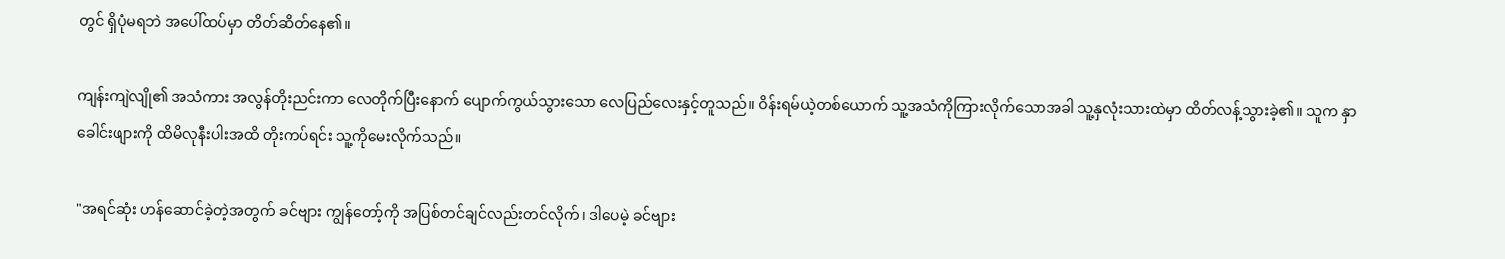တွင် ရှိပုံမရဘဲ အပေါ်ထပ်မှာ တိတ်ဆိတ်နေ၏။

ကျန်းကျဲလျို၏ အသံကား အလွန်တိုးညင်းကာ လေတိုက်ပြီးနောက် ပျောက်ကွယ်သွားသော လေပြည်လေးနှင့်တူသည်။ ဝိန်းရမ်ယဲ့တစ်ယောက် သူ့အသံကိုကြားလိုက်သောအခါ သူ့နှလုံးသားထဲမှာ ထိတ်လန့်သွားခဲ့၏။ သူက နှာခေါင်းဖျားကို ထိမိလုနီးပါးအထိ တိုးကပ်ရင်း သူ့ကိုမေးလိုက်သည်။

"အရင်ဆုံး ဟန်ဆောင်ခဲ့တဲ့အတွက် ခင်ဗျား ကျွန်တော့်ကို အပြစ်တင်ချင်လည်းတင်လိုက်၊ ဒါပေမဲ့ ခင်ဗျား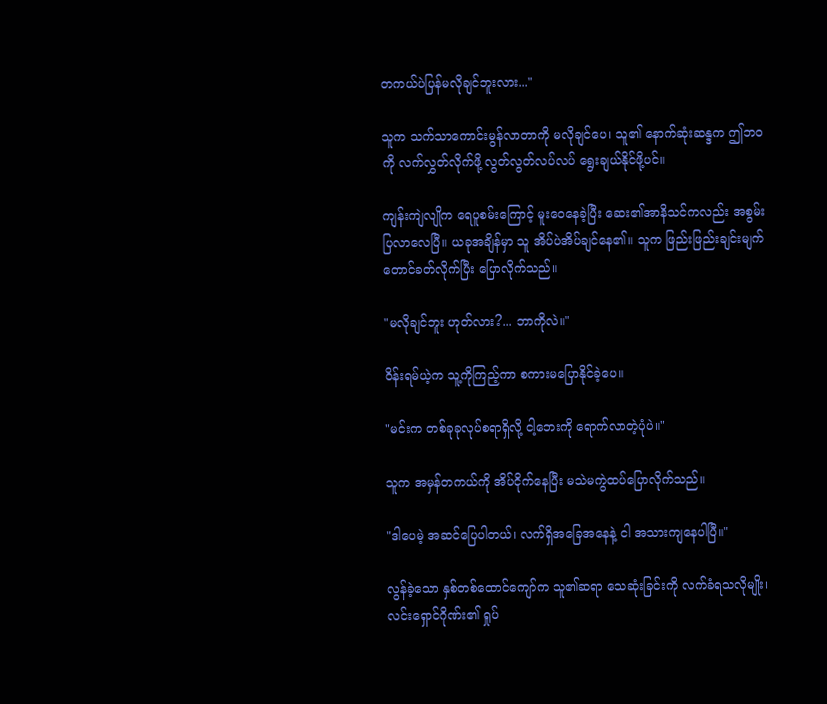တကယ်ပဲပြန်မလိုချင်ဘူးလား..."

သူက သက်သာကောင်းမွန်လာတာကို မလိုချင်ပေ၊ သူ၏ နောက်ဆုံးဆန္ဒက ဤဘဝကို လက်လွှတ်လိုက်ဖို့ လွတ်လွတ်လပ်လပ် ရွေးချယ်နိုင်ဖို့ပင်။

ကျန်းကျဲလျိုက ရေပူစမ်းကြောင့် မူးဝေနေခဲ့ပြီး ဆေး၏အာနိသင်ကလည်း အစွမ်းပြလာလေပြီ။ ယခုအချိန်မှာ သူ အိပ်ပဲအိပ်ချင်နေ၏။ သူက ဖြည်းဖြည်းချင်းမျက်တောင်ခတ်လိုက်ပြီး ပြောလိုက်သည်။

"မလိုချင်ဘူး ဟုတ်လား?... ဘာကိုလဲ။"

ဝိန်းရမ်ယဲ့က သူ့ကိုကြည့်ကာ စကားမပြောနိုင်ခဲ့ပေ။

"မင်းက တစ်ခုခုလုပ်စရာရှိလို့ ငါ့ဘေးကို ရောက်လာတဲ့ပုံပဲ။"

သူက အမှန်တကယ်ကို အိပ်ငိုက်နေပြီး မသဲမကွဲထပ်ပြောလိုက်သည်။

"ဒါပေမဲ့ အဆင်ပြေပါတယ်၊ လက်ရှိအခြေအနေနဲ့ ငါ အသားကျနေပါပြီ။"

လွန်ခဲ့သော နှစ်တစ်ထောင်ကျော်က သူ၏ဆရာ သေဆုံးခြင်းကို လက်ခံရသလိုမျိုး၊ လင်းရှောင်ဂိုဏ်း၏ ရှုပ်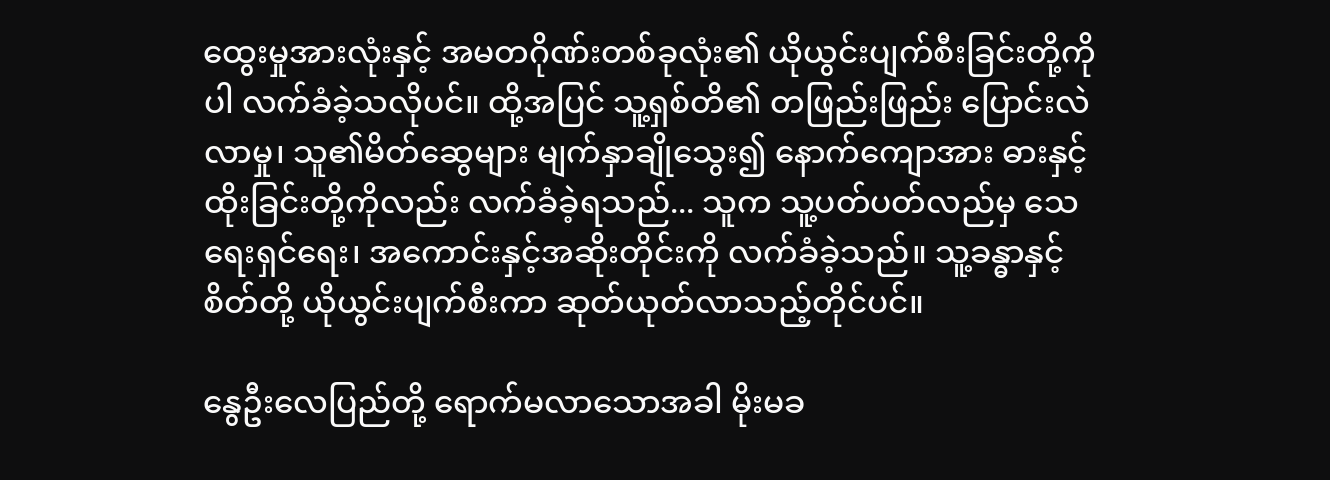ထွေးမှုအားလုံးနှင့် အမတဂိုဏ်းတစ်ခုလုံး၏ ယိုယွင်းပျက်စီးခြင်းတို့ကိုပါ လက်ခံခဲ့သလိုပင်။ ထို့အပြင် သူ့ရှစ်တိ၏ တဖြည်းဖြည်း ပြောင်းလဲလာမှု၊ သူ၏မိတ်ဆွေများ မျက်နှာချိုသွေး၍ နောက်ကျောအား ဓားနှင့်ထိုးခြင်းတို့ကိုလည်း လက်ခံခဲ့ရသည်... သူက သူ့ပတ်ပတ်လည်မှ သေရေးရှင်ရေး၊ အကောင်းနှင့်အဆိုးတိုင်းကို လက်ခံခဲ့သည်။ သူ့ခန္ဓာနှင့်စိတ်တို့ ယိုယွင်းပျက်စီးကာ ဆုတ်ယုတ်လာသည့်တိုင်ပင်။

နွေဦးလေပြည်တို့ ရောက်မလာသောအခါ မိုးမခ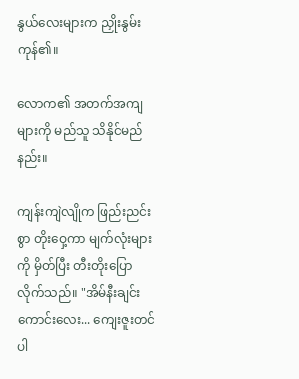နွယ်လေးများက ညှိုးနွမ်းကုန်၏။

လောက၏ အတက်အကျများကို မည်သူ သိနိုင်မည်နည်း။

ကျန်းကျဲလျိုက ဖြည်းညင်းစွာ တိုးဝှေ့ကာ မျက်လုံးများကို မှိတ်ပြီး တီးတိုးပြောလိုက်သည်။ "အိမ်နီးချင်းကောင်းလေး... ကျေးဇူးတင်ပါ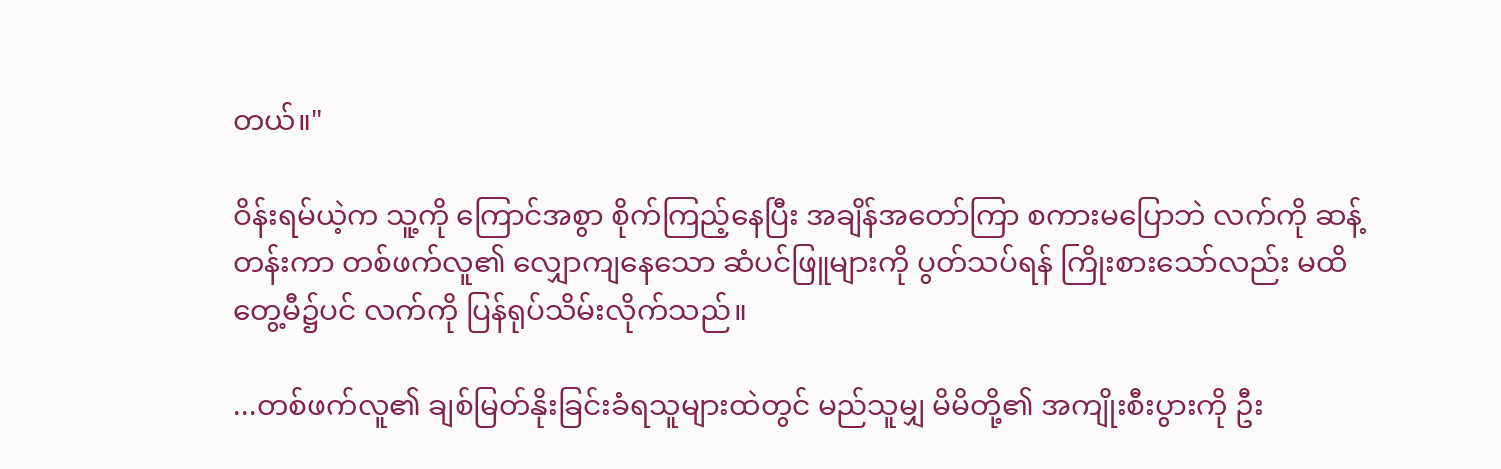တယ်။"

ဝိန်းရမ်ယဲ့က သူ့ကို ကြောင်အစွာ စိုက်ကြည့်နေပြီး အချိန်အတော်ကြာ စကားမပြောဘဲ လက်ကို ဆန့်တန်းကာ တစ်ဖက်လူ၏ လျှောကျနေသော ဆံပင်ဖြူများကို ပွတ်သပ်ရန် ကြိုးစားသော်လည်း မထိတွေ့မီ၌ပင် လက်ကို ပြန်ရုပ်သိမ်းလိုက်သည်။

...တစ်ဖက်လူ၏ ချစ်မြတ်နိုးခြင်းခံရသူများထဲတွင် မည်သူမျှ မိမိတို့၏ အကျိုးစီးပွားကို ဦး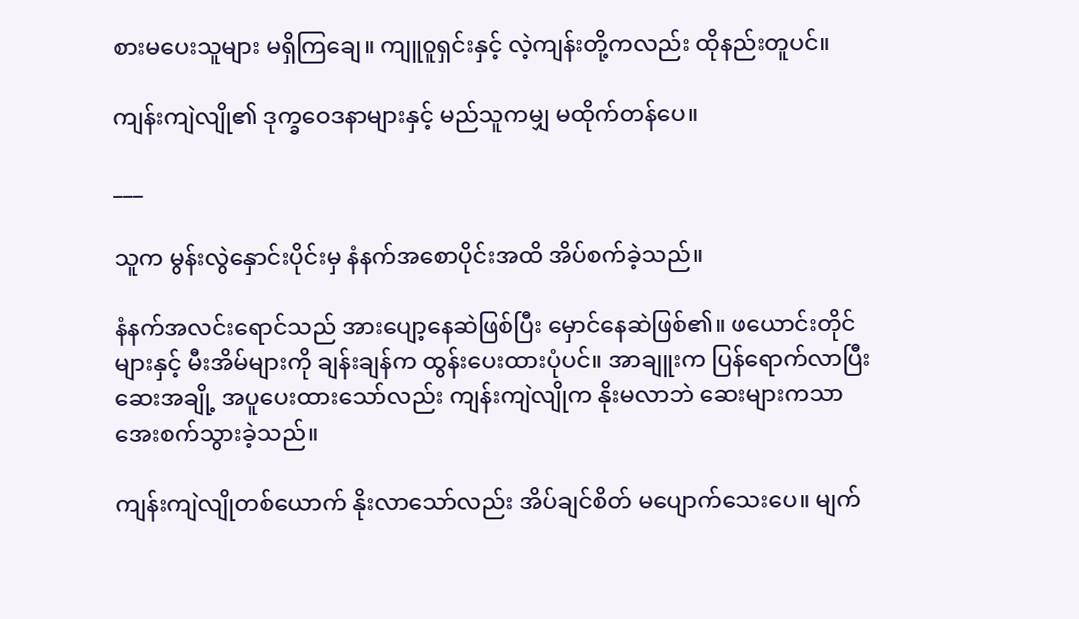စားမပေးသူများ မရှိကြချေ။ ကျူ၀ူရှင်းနှင့် လဲ့ကျန်းတို့ကလည်း ထိုနည်းတူပင်။

ကျန်းကျဲလျို၏ ဒုက္ခဝေဒနာများနှင့် မည်သူကမျှ မထိုက်တန်ပေ။

___

သူက မွန်းလွဲနှောင်းပိုင်းမှ နံနက်အစောပိုင်းအထိ အိပ်စက်ခဲ့သည်။

နံနက်အလင်းရောင်သည် အားပျော့နေဆဲဖြစ်ပြီး မှောင်နေဆဲဖြစ်၏။ ဖယောင်းတိုင်များနှင့် မီးအိမ်များကို ချန်းချန်က ထွန်းပေးထားပုံပင်။ အာချူးက ပြန်ရောက်လာပြီး ဆေးအချို့ အပူပေးထားသော်လည်း ကျန်းကျဲလျိုက နိုးမလာဘဲ ဆေးများကသာ အေးစက်သွားခဲ့သည်။

ကျန်းကျဲလျိုတစ်ယောက် နိုးလာသော်လည်း အိပ်ချင်စိတ် မပျောက်သေးပေ။ မျက်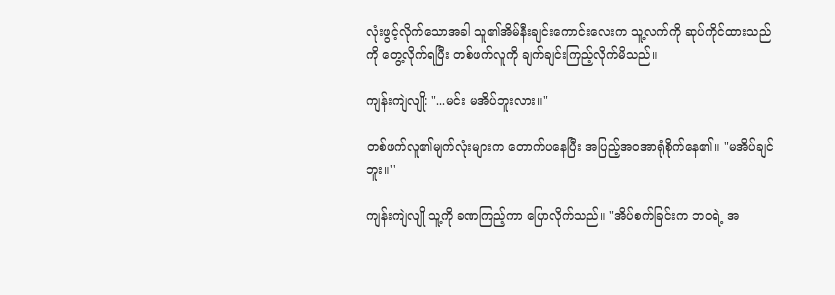လုံးဖွင့်လိုက်သောအခါ သူ၏အိမ်နီးချင်းကောင်းလေးက သူ့လက်ကို ဆုပ်ကိုင်ထားသည်ကို တွေ့လိုက်ရပြီး တစ်ဖက်လူကို ချက်ချင်းကြည့်လိုက်မိသည်။

ကျန်းကျဲလျို: "...မင်း မအိပ်ဘူးလား။"

တစ်ဖက်လူ၏မျက်လုံးများက တောက်ပနေပြီး အပြည့်အဝအာရုံစိုက်နေ၏။ "မအိပ်ချင်ဘူး။''

ကျန်းကျဲလျို သူ့ကို ခဏကြည့်ကာ ပြောလိုက်သည်။ "အိပ်စက်ခြင်းက ဘဝရဲ့ အ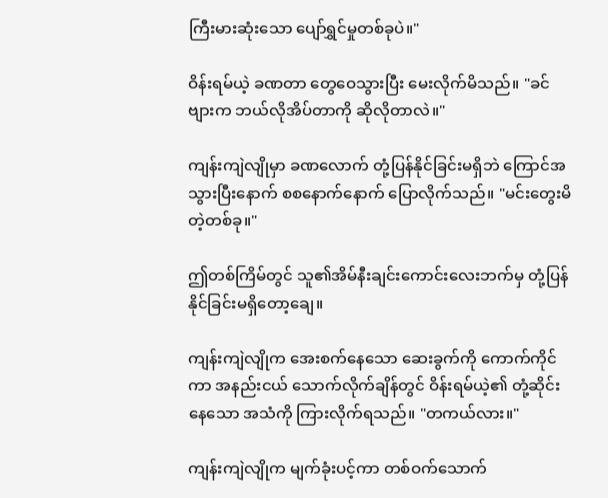ကြီးမားဆုံးသော ပျော်ရွှင်မှုတစ်ခုပဲ။"

ဝိန်းရမ်ယဲ့ ခဏတာ တွေဝေသွားပြီး မေးလိုက်မိသည်။ "ခင်ဗျားက ဘယ်လိုအိပ်တာကို ဆိုလိုတာလဲ။"

ကျန်းကျဲလျိုမှာ ခဏလောက် တုံ့ပြန်နိုင်ခြင်းမရှိဘဲ ကြောင်အသွားပြီးနောက် စစနောက်နောက် ပြောလိုက်သည်။ "မင်းတွေးမိတဲ့တစ်ခု။"

ဤတစ်ကြိမ်တွင် သူ၏အိမ်နီးချင်းကောင်းလေးဘက်မှ တုံ့ပြန်နိုင်ခြင်းမရှိတော့ချေ။

ကျန်းကျဲလျိုက အေးစက်နေသော ဆေးခွက်ကို ကောက်ကိုင်ကာ အနည်းငယ် သောက်လိုက်ချိန်တွင် ဝိန်းရမ်ယဲ့၏ တုံ့ဆိုင်းနေသော အသံကို ကြားလိုက်ရသည်။ "တကယ်လား။"

ကျန်းကျဲလျိုက မျက်ခုံးပင့်ကာ တစ်ဝက်သောက်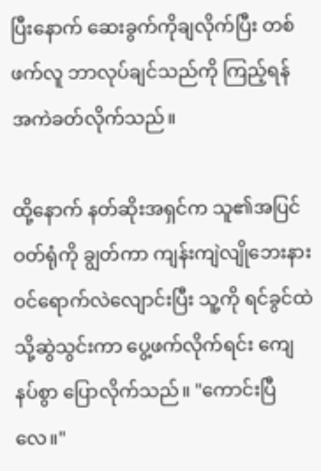ပြီးနောက် ဆေးခွက်ကိုချလိုက်ပြီး တစ်ဖက်လူ ဘာလုပ်ချင်သည်ကို ကြည့်ရန် အကဲခတ်လိုက်သည်။

ထို့နောက် နတ်ဆိုးအရှင်က သူ၏အပြင်ဝတ်ရုံကို ချွတ်ကာ ကျန်းကျဲလျိုဘေးနား ဝင်ရောက်လဲလျောင်းပြီး သူ့ကို ရင်ခွင်ထဲသို့ဆွဲသွင်းကာ ပွေ့ဖက်လိုက်ရင်း ကျေနပ်စွာ ပြောလိုက်သည်။ "ကောင်းပြီလေ။"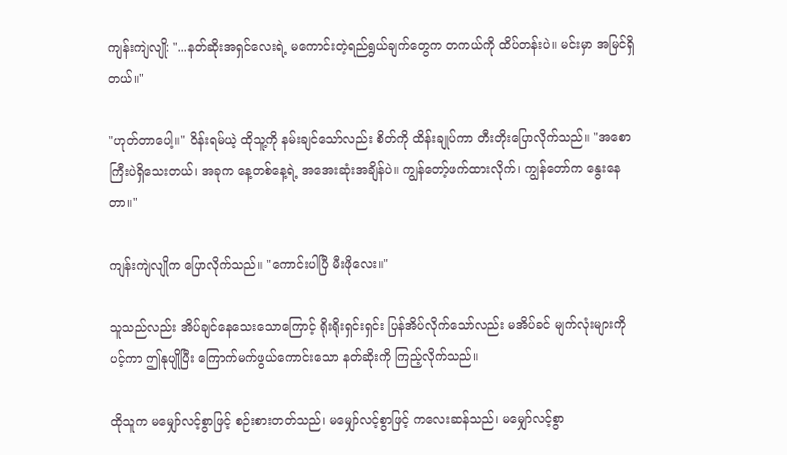ကျန်းကျဲလျို: "...နတ်ဆိုးအရှင်လေးရဲ့ မကောင်းတဲ့ရည်ရွယ်ချက်တွေက တကယ်ကို ထိပ်တန်းပဲ။ မင်းမှာ အမြင်ရှိတယ်။"

"ဟုတ်တာပေါ့။" ဝိန်းရမ်ယဲ့ ထိုသူ့ကို နမ်းချင်သော်လည်း စိတ်ကို ထိန်းချုပ်ကာ တီးတိုးပြောလိုက်သည်။ "အစောကြီးပဲရှိသေးတယ်၊ အခုက နေ့တစ်နေ့ရဲ့ အအေးဆုံးအချိန်ပဲ။ ကျွန်တော့်ဖက်ထားလိုက်၊ ကျွန်တော်က နွေးနေတာ။"

ကျန်းကျဲလျိုက ပြောလိုက်သည်။ "ကောင်းပါပြီ မီးဖိုလေး။"

သူသည်လည်း အိပ်ချင်နေသေးသောကြောင့် ရိုးရိုးရှင်းရှင်း ပြန်အိပ်လိုက်သော်လည်း မအိပ်ခင် မျက်လုံးများကိုပင့်ကာ ဤနုပျိုပြီး ကြောက်မက်ဖွယ်ကောင်းသော နတ်ဆိုးကို ကြည့်လိုက်သည်။

ထိုသူက မမျှော်လင့်စွာဖြင့် စဉ်းစားတတ်သည်၊ မမျှော်လင့်စွာဖြင့် ကလေးဆန်သည်၊ မမျှော်လင့်စွာ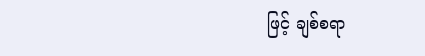ဖြင့် ချစ်စရာ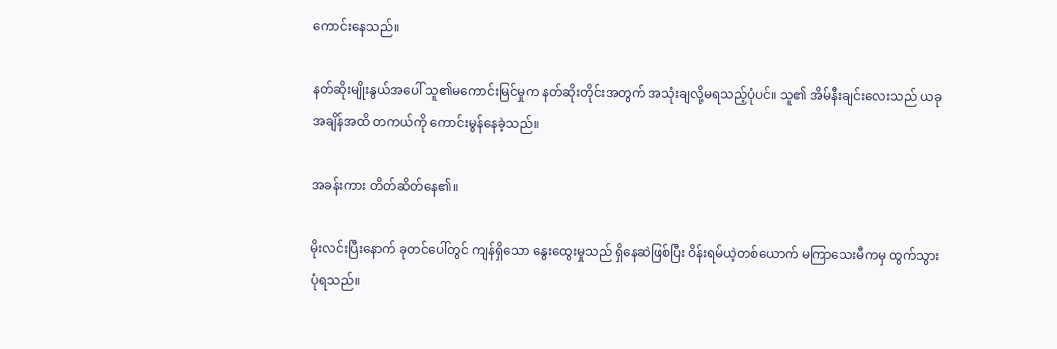ကောင်းနေသည်။

နတ်ဆိုးမျိုးနွယ်အပေါ် သူ၏မကောင်းမြင်မှုက နတ်ဆိုးတိုင်းအတွက် အသုံးချလို့မရသည့်ပုံပင်။ သူ၏ အိမ်နီးချင်းလေးသည် ယခုအချိန်အထိ တကယ်ကို ကောင်းမွန်နေခဲ့သည်။

အခန်းကား တိတ်ဆိတ်နေ၏။

မိုးလင်းပြီးနောက် ခုတင်ပေါ်တွင် ကျန်ရှိသော နွေးထွေးမှုသည် ရှိနေဆဲဖြစ်ပြီး ဝိန်းရမ်ယဲ့တစ်ယောက် မကြာသေးမီကမှ ထွက်သွားပုံရသည်။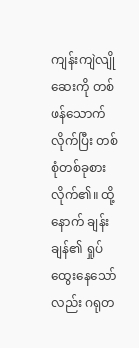ကျန်းကျဲလျို ဆေးကို တစ်ဖန်သောက်လိုက်ပြီး တစ်စုံတစ်ခုစားလိုက်၏။ ထို့နောက် ချန်းချန်၏ ရှုပ်ထွေးနေသော်လည်း ဂရုတ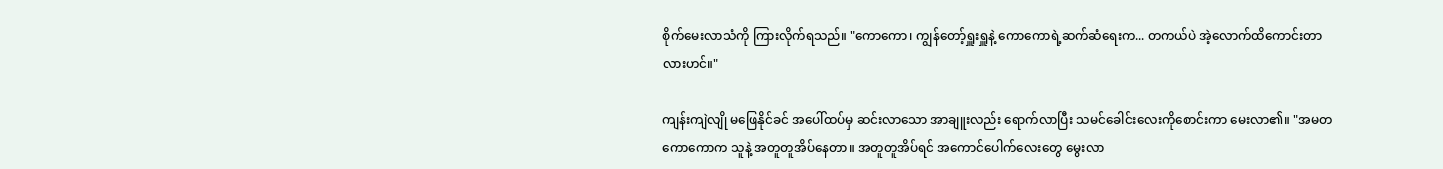စိုက်မေးလာသံကို ကြားလိုက်ရသည်။ "ကောကော၊ ကျွန်တော့်ရှူးရှူနဲ့ ကောကောရဲ့ဆက်ဆံရေးက... တကယ်ပဲ အဲ့လောက်ထိကောင်းတာလားဟင်။"

ကျန်းကျဲလျို မဖြေနိုင်ခင် အပေါ်ထပ်မှ ဆင်းလာသော အာချူးလည်း ရောက်လာပြီး သမင်ခေါင်းလေးကိုစောင်းကာ မေးလာ၏။ "အမတကောကောက သူနဲ့ အတူတူအိပ်နေတာ။ အတူတူအိပ်ရင် အကောင်ပေါက်လေးတွေ မွေးလာ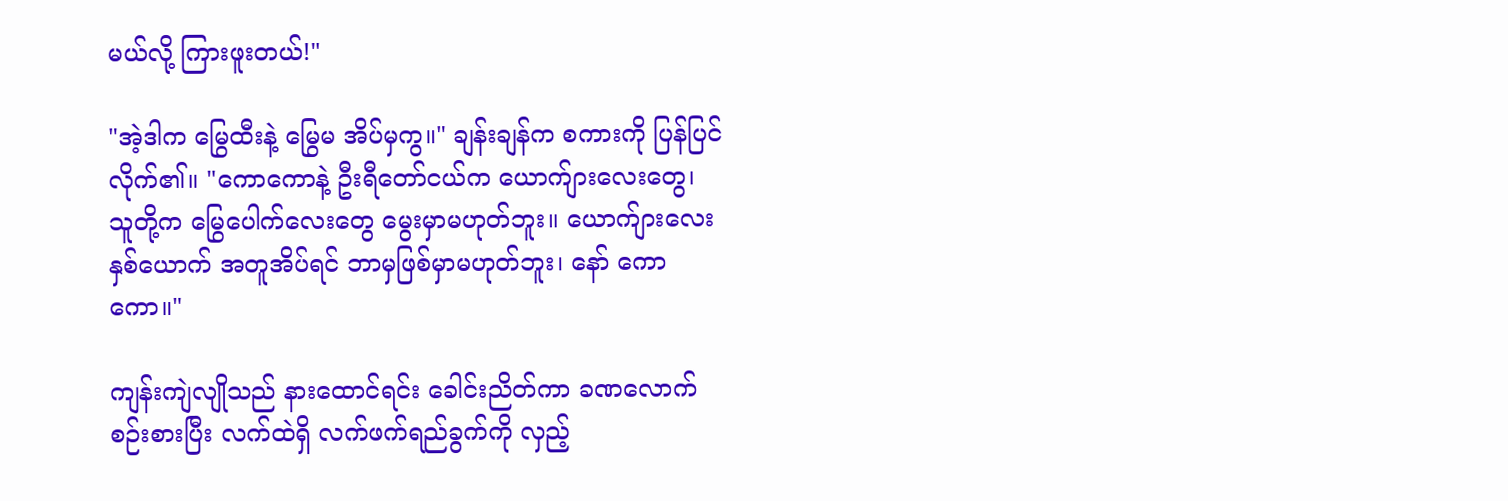မယ်လို့ ကြားဖူးတယ်!"

"အဲ့ဒါက မြွေထီးနဲ့ မြွေမ အိပ်မှကွ။" ချန်းချန်က စကားကို ပြန်ပြင်လိုက်၏။ "ကောကောနဲ့ ဦးရီတော်ငယ်က ယောက်ျားလေးတွေ၊ သူတို့က မြွေပေါက်လေးတွေ မွေးမှာမဟုတ်ဘူး။ ယောက်ျားလေးနှစ်ယောက် အတူအိပ်ရင် ဘာမှဖြစ်မှာမဟုတ်ဘူး၊ နော် ကောကော။"

ကျန်းကျဲလျိုသည် နားထောင်ရင်း ခေါင်းညိတ်ကာ ခဏလောက် စဉ်းစားပြီး လက်ထဲရှိ လက်ဖက်ရည်ခွက်ကို လှည့်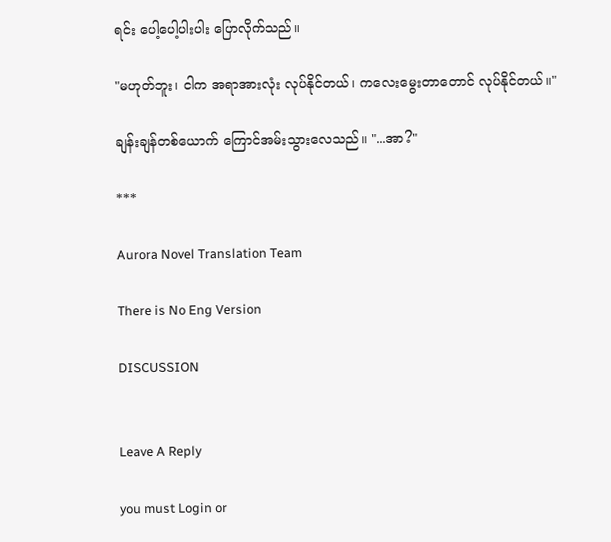ရင်း ပေါ့ပေါ့ပါးပါး ပြောလိုက်သည်။

"မဟုတ်ဘူး၊ ငါက အရာအားလုံး လုပ်နိုင်တယ်၊ ကလေးမွေးတာတောင် လုပ်နိုင်တယ်။"

ချန်းချန်တစ်ယောက် ကြောင်အမ်းသွားလေသည်။ "...အာ?"

***

Aurora Novel Translation Team

There is No Eng Version

DISCUSSION


Leave A Reply

you must Login or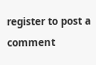register to post a comment